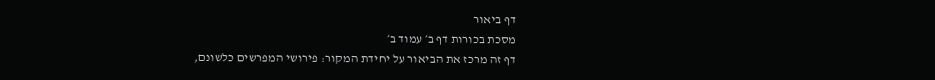דף ביאור
מסכת בכורות דף ב׳ עמוד ב׳
דף זה מרכז את הביאור על יחידת המקור: פירושי המפרשים כלשונם,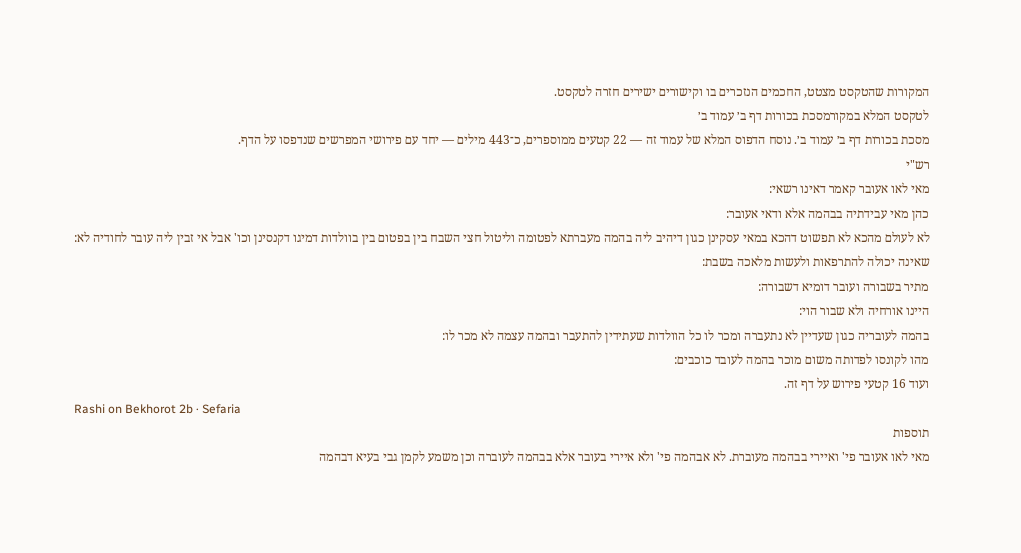המקורות שהטקסט מצטט, החכמים הנזכרים בו וקישורים ישירים חזרה לטקסט.
לטקסט המלא במקורמסכת בכורות דף ב׳ עמוד ב׳
מסכת בכורות דף ב׳ עמוד ב׳. נוסח הדפוס המלא של עמוד זה — 22 קטעים ממוספרים, כ־443 מילים — יחד עם פירושי המפרשים שנדפסו על הדף.
רש"י
מאי לאו אעובר קאמר דאינו רשאי:
כהן מאי עבידתיה בבהמה אלא ודאי אעובר:
לא לעולם מהכא לא תפשוט דהכא במאי עסקינן כגון דיהיב ליה בהמה מעברתא לפטומה וליטול חצי השבח בין בפטום בין בוולדות דמיגו דקנסינן וכו' אבל אי זבין ליה עובר לחודיה לא:
שאינה יכולה להתרפאות ולעשות מלאכה בשבת:
מתיר בשבורה ועובר דומיא דשבורה:
היינו אורחיה ולא שבור הוי:
בהמה לעובריה כגון שעדיין לא נתעברה ומכר לו כל הוולדות שעתידין להתעבר ובהמה עצמה לא מכר לו:
מהו לקונסו לפדותה משום מוכר בהמה לעובד כוכבים:
ועוד 16 קטעי פירוש על דף זה.
Rashi on Bekhorot 2b · Sefaria
תוספות
מאי לאו אעובר פי' ואיירי בבהמה מעוברת. לא אבהמה פי' ולא איירי בעובר אלא בבהמה לעוברה וכן משמע לקמן גבי בעיא דבהמה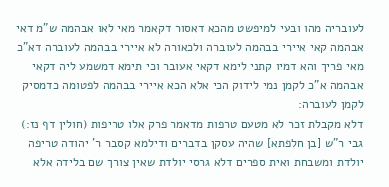לעובריה מהו ובעי למיפשט מהכא דאסור דקאמר מאי לאו אבהמה ש"מ דאי אבהמה קאי איירי בבהמה לעוברה ולכאורה לא איירי בבהמה לעוברה דא"כ מאי פריך והא דמיו קתני לימא דקאי אעובר וכי תימא דמשמע ליה דקאי אבהמה א"כ לקמן נמי לידוק הכי אלא הכא איירי בבהמה לפטומה כדמסיק לקמן לעוברה:
דלא מקבלת זכר לא מטעם טרפות מדאמר פרק אלו טריפות (חולין דף נז:) גבי ר"ש [בן חלפתא] שהיה עסקן בדברים ודילמא קסבר ר' יהודה טריפה יולדת ומשבחת ואית ספרים דלא גרסי יולדת שאין צורך שם בלידה אלא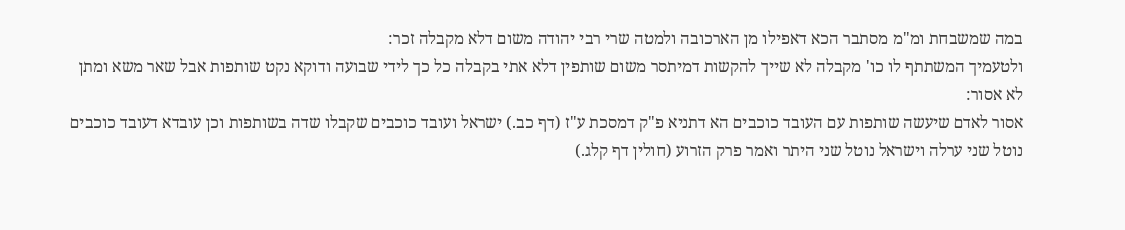במה שמשבחת ומ"מ מסתבר הכא דאפילו מן הארכובה ולמטה שרי רבי יהודה משום דלא מקבלה זכר:
ולטעמיך המשתתף לו כו' מקבלה לא שייך להקשות דמיתסר משום שותפין דלא אתי בקבלה כל כך לידי שבועה ודוקא נקט שותפות אבל שאר משא ומתן לא אסור:
אסור לאדם שיעשה שותפות עם העובד כוכבים הא דתניא פ"ק דמסכת ע"ז (דף כב.) ישראל ועובד כוכבים שקבלו שדה בשותפות וכן עובדא דעובד כוכבים נוטל שני ערלה וישראל נוטל שני היתר ואמר פרק הזרוע (חולין דף קלג.)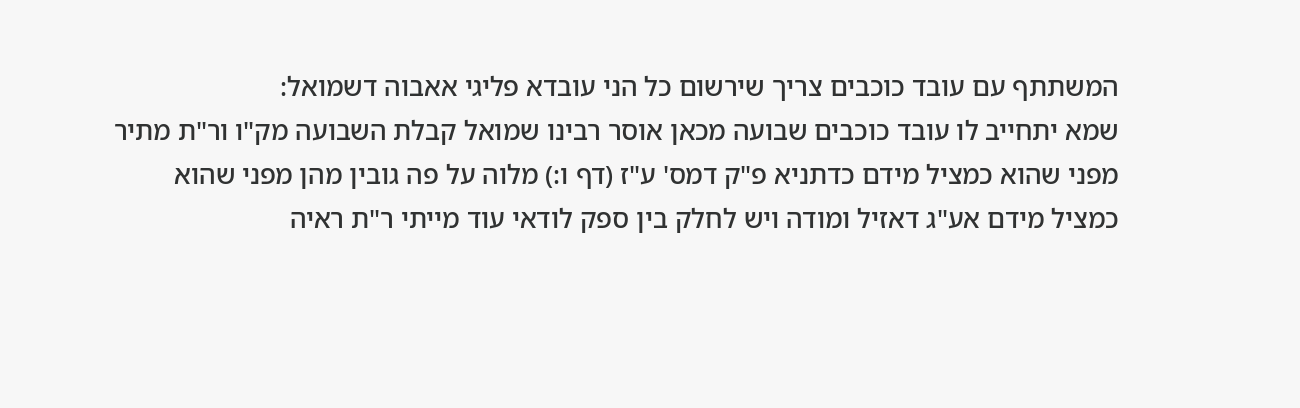המשתתף עם עובד כוכבים צריך שירשום כל הני עובדא פליגי אאבוה דשמואל:
שמא יתחייב לו עובד כוכבים שבועה מכאן אוסר רבינו שמואל קבלת השבועה מק"ו ור"ת מתיר מפני שהוא כמציל מידם כדתניא פ"ק דמס' ע"ז (דף ו:) מלוה על פה גובין מהן מפני שהוא כמציל מידם אע"ג דאזיל ומודה ויש לחלק בין ספק לודאי עוד מייתי ר"ת ראיה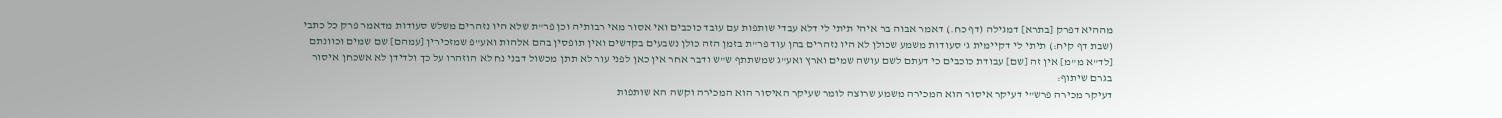מההיא דפרק [בתרא] דמגילה (דף כח.) דאמר אבוה בר איהי תיתי לי דלא עבדי שותפות עם עובד כוכבים ואי אסור מאי רבותיה וכן פר"ת שלא היו נזהרים משלש סעודות מדאמר פרק כל כתבי (שבת דף קיח:) תיתי לי דקיימית ג' סעודות משמע שכולן לא היו נזהרים בהן עוד פר"ת בזמן הזה כולן נשבעים בקדשים ואין תופסין בהם אלהות ואע"פ שמזכירין [עמהם] שם שמים וכוונתם [לד"א מ"מ] אין זה [שם] עבודת כוכבים כי דעתם לשם עושה שמים וארץ ואע"ג שמשתתף ש"ש ודבר אחר אין כאן לפני עור לא תתן מכשול דבני נח לא הוזהרו על כך ולדידן לא אשכחן איסור בגרם שיתוף:
דעיקר מכירה פרש"י דעיקר איסור הוא המכירה משמע שרוצה לומר שעיקר האיסור הוא המכירה וקשה הא שותפות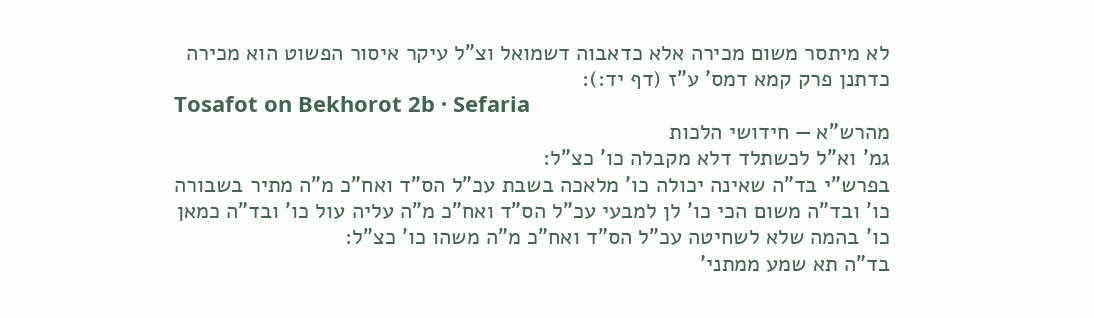לא מיתסר משום מכירה אלא כדאבוה דשמואל וצ"ל עיקר איסור הפשוט הוא מכירה כדתנן פרק קמא דמס' ע"ז (דף יד:):
Tosafot on Bekhorot 2b · Sefaria
מהרש"א — חידושי הלכות
גמ' וא"ל לכשתלד דלא מקבלה כו' כצ"ל:
בפרש"י בד"ה שאינה יכולה כו' מלאכה בשבת עכ"ל הס"ד ואח"כ מ"ה מתיר בשבורה כו' ובד"ה משום הכי כו' לן למבעי עכ"ל הס"ד ואח"כ מ"ה עליה עול כו' ובד"ה כמאן כו' בהמה שלא לשחיטה עכ"ל הס"ד ואח"כ מ"ה משהו כו' כצ"ל:
בד"ה תא שמע ממתני'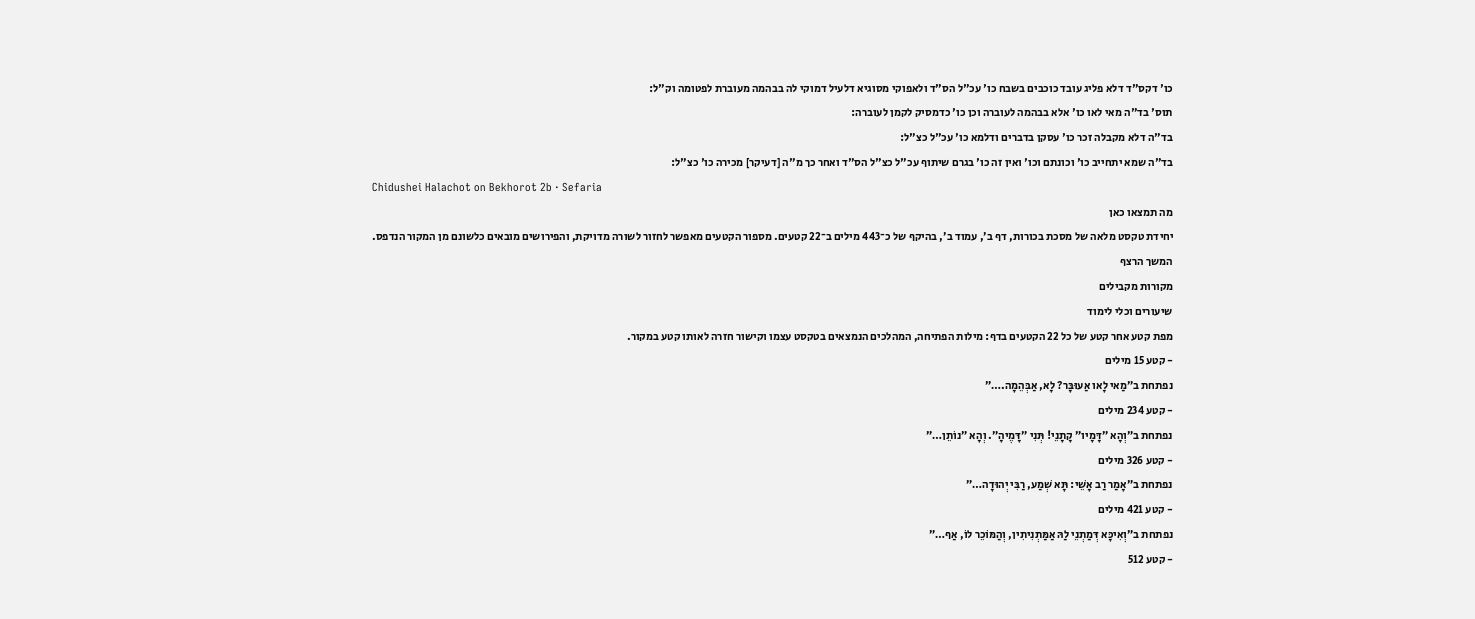כו' דקס"ד דלא פליג עובד כוכבים בשבח כו' עכ"ל הס"ד ולאפוקי מסוגיא דלעיל דמוקי לה בבהמה מעוברת לפטומה וק"ל:
תוס' בד"ה מאי לאו כו' אלא בבהמה לעוברה וכן כו' כדמסיק לקמן לעוברה:
בד"ה דלא מקבלה זכר כו' עסקן בדברים ודלמא כו' עכ"ל כצ"ל:
בד"ה שמא יתחייב כו' וכונתם וכו' ואין זה כו' בגרם שיתוף עכ"ל כצ"ל הס"ד ואחר כך מ"ה [דעיקר] מכירה כו' כצ"ל:
Chidushei Halachot on Bekhorot 2b · Sefaria
מה תמצאו כאן
יחידת טקסט מלאה של מסכת בכורות, דף ב׳, עמוד ב׳, בהיקף של כ־443 מילים ב־22 קטעים. מספור הקטעים מאפשר לחזור לשורה מדויקת, והפירושים מובאים כלשונם מן המקור הנדפס.
המשך הרצף
מקורות מקבילים
שיעורים וכלי לימוד
מפת קטע אחר קטע של כל 22 הקטעים בדף: מילות הפתיחה, המהלכים הנמצאים בטקסט עצמו וקישור חזרה לאותו קטע במקור.
- קטע 15 מילים
נפתחת ב״מַאי לָאו אַעוּבָּר? לָא, אַבְּהֵמָה.…״
- קטע 234 מילים
נפתחת ב״וְהָא ״דָּמָיו״ קָתָנֵי! תְּנִי ״דָּמֶיהָ״. וְהָא ״נוֹתֵן…״
- קטע 326 מילים
נפתחת ב״אָמַר רַב אָשֵׁי: תָּא שְׁמַע, רַבִּי יְהוּדָה…״
- קטע 421 מילים
נפתחת ב״וְאִיכָּא דְּמַתְנֵי לַהּ אַמַּתְנִיתִין, וְהַמּוֹכֵר לוֹ, אַף…״
- קטע 512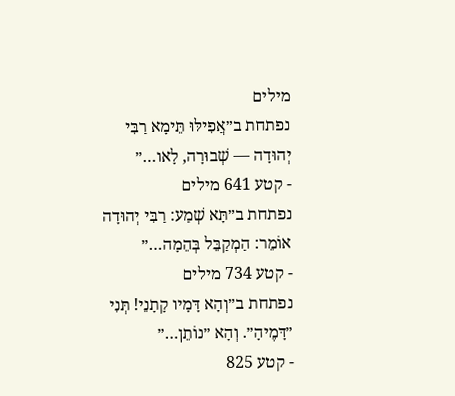מילים
נפתחת ב״אֲפִילּוּ תֵּימָא רַבִּי יְהוּדָה — שְׁבוּרָה, לָאו…״
- קטע 641 מילים
נפתחת ב״תָּא שְׁמַע: רַבִּי יְהוּדָה אוֹמֵר: הַמְקַבֵּל בְּהֵמָה…״
- קטע 734 מילים
נפתחת ב״וְהָא דָּמָיו קָתָנֵי! תְּנִי ״דָּמֶיהָ״. וְהָא ״נוֹתֵן…״
- קטע 825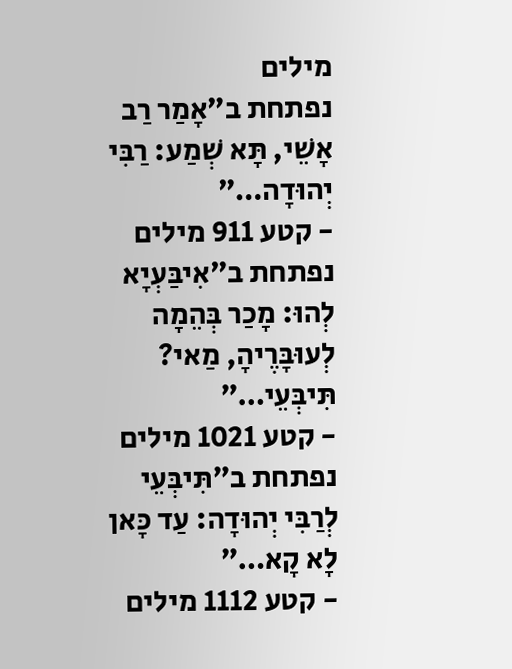מילים
נפתחת ב״אָמַר רַב אָשֵׁי, תָּא שְׁמַע: רַבִּי יְהוּדָה…״
- קטע 911 מילים
נפתחת ב״אִיבַּעְיָא לְהוּ: מָכַר בְּהֵמָה לְעוּבָּרֶיהָ, מַאי? תִּיבְּעֵי…״
- קטע 1021 מילים
נפתחת ב״תִּיבְּעֵי לְרַבִּי יְהוּדָה: עַד כָּאן לָא קָא…״
- קטע 1112 מילים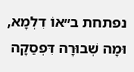נפתחת ב״אוֹ דִלְמָא, וּמָה שְׁבוּרָה דִּפְסַקָה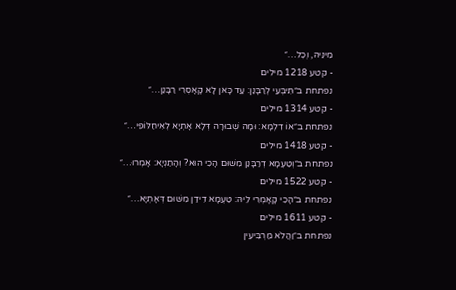מִינֵּיהּ, וְכׇל…״
- קטע 1218 מילים
נפתחת ב״תִּיבְּעֵי לְרַבָּנַן: עַד כָּאן לָא קָאָסְרִי רַבָּנַן…״
- קטע 1314 מילים
נפתחת ב״אוֹ דִלְמָא: וּמָה שְׁבוּרָה דְּלָא אָתְיָא לְאִיחַלּוֹפֵי…״
- קטע 1418 מילים
נפתחת ב״וְטַעְמָא דְרַבָּנַן מִשּׁוּם הָכִי הוּא? וְהָתַנְיָא: אָמְרוּ…״
- קטע 1522 מילים
נפתחת ב״הָכִי קָאָמְרִי לֵיהּ: טַעְמָא דִידַן מִשּׁוּם דְּאָתְיָא…״
- קטע 1611 מילים
נפתחת ב״וַהֲלֹא מַרְבִּיעִין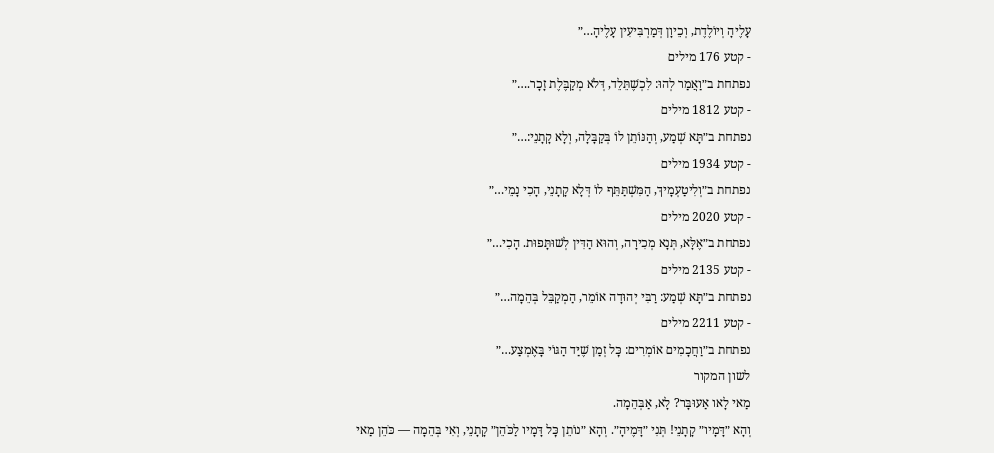עָלֶיהָ וְיוֹלֶדֶת, וְכֵיוָן דְּמַרְבִּיעִין עָלֶיהָ…״
- קטע 176 מילים
נפתחת ב״וַאֲמַר לְהוּ: לִכְשֶׁתֵּלֵד, דְּלֹא מְקַבֶּלֶת זָכָר.…״
- קטע 1812 מילים
נפתחת ב״תָּא שְׁמַע, וְהַנּוֹתֵן לוֹ בְּקַבָּלָה, וְלָא קָתָנֵי:…״
- קטע 1934 מילים
נפתחת ב״וְלִיטַעְמָיךְ, הַמִּשְׁתַּתֵּף לוֹ דְּלָא קָתָנֵי, הָכִי נָמֵי…״
- קטע 2020 מילים
נפתחת ב״אֶלָּא, תְּנָא מְכִירָה, וְהוּא הַדִּין לְשׁוּתָּפוּת. הָכִי…״
- קטע 2135 מילים
נפתחת ב״תָּא שְׁמַע: רַבִּי יְהוּדָה אוֹמֵר, הַמְקַבֵּל בְּהֵמָה…״
- קטע 2211 מילים
נפתחת ב״וַחֲכָמִים אוֹמְרִים: כׇּל זְמַן שֶׁיַּד הַגּוֹי בָּאֶמְצַע…״
לשון המקור
מַאי לָאו אַעוּבָּר? לָא, אַבְּהֵמָה.
וְהָא ״דָּמָיו״ קָתָנֵי! תְּנִי ״דָּמֶיהָ״. וְהָא ״נוֹתֵן כׇּל דָּמָיו לַכֹּהֵן״ קָתָנֵי, וְאִי בְּהֵמָה — כֹּהֵן מַאי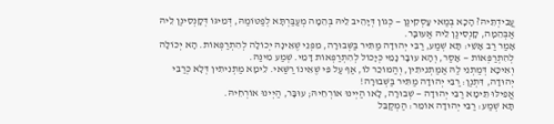עֲבִידְתֵּיהּ? הָכָא בְּמַאי עָסְקִינַן — כְּגוֹן דְּיָהֵיב לֵיהּ בְּהֵמָה מְעַבַּרְתָּא לְפַטּוֹמַהּ, דְּמִיגּוֹ דְּקָנְסִינַן לֵיהּ אַבְּהֵמָה, קָנְסִינַן לֵיהּ אַעוּבָּר.
אָמַר רַב אָשֵׁי: תָּא שְׁמַע, רַבִּי יְהוּדָה מַתִּיר בַּשְּׁבוּרָה, מִפְּנֵי שֶׁאֵינָהּ יְכוֹלָה לְהִתְרַפְּאוֹת. הָא יְכוֹלָה לְהִתְרַפְּאוֹת — אָסַר, וְהָא עוּבָּר נָמֵי כְּיָכוֹל לְהִתְרַפְּאוֹת דָּמֵי. שְׁמַע מִינַּהּ.
וְאִיכָּא דְּמַתְנֵי לַהּ אַמַּתְנִיתִין, וְהַמּוֹכֵר לוֹ, אַף עַל פִּי שֶׁאֵינוֹ רַשַּׁאי. לֵימָא מַתְנִיתִין דְּלָא כְּרַבִּי יְהוּדָה, דִּתְנַן: רַבִּי יְהוּדָה מַתִּיר בַּשְּׁבוּרָה!
אֲפִילּוּ תֵּימָא רַבִּי יְהוּדָה — שְׁבוּרָה, לָאו הַיְינוּ אוֹרְחֵיהּ; עוּבָּר, הַיְינוּ אוֹרְחֵיהּ.
תָּא שְׁמַע: רַבִּי יְהוּדָה אוֹמֵר: הַמְקַבֵּל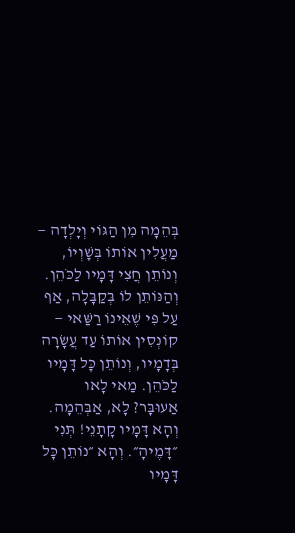בְּהֵמָה מִן הַגּוֹי וְיָלְדָה — מַעֲלִין אוֹתוֹ בְּשׇׁוְיוֹ, וְנוֹתֵן חֲצִי דָּמָיו לַכֹּהֵן. וְהַנּוֹתֵן לוֹ בְּקַבָּלָה, אַף עַל פִּי שֶׁאֵינוֹ רַשַּׁאי — קוֹנְסִין אוֹתוֹ עַד עֲשָׂרָה בְּדָמָיו, וְנוֹתֵן כׇּל דָּמָיו לַכֹּהֵן. מַאי לָאו אַעוּבָּר? לָא, אַבְּהֵמָה.
וְהָא דָּמָיו קָתָנֵי! תְּנִי ״דָּמֶיהָ״. וְהָא ״נוֹתֵן כָּל דָּמָיו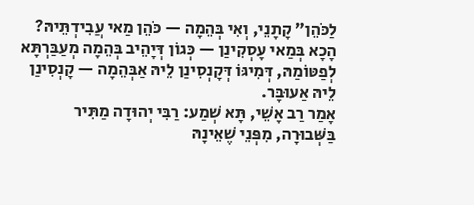לַכֹּהֵן״ קָתָנֵי, וְאִי בְּהֵמָה — כֹּהֵן מַאי עֲבִידְתֵּיהּ? הָכָא בְּמַאי עָסְקִינַן — כְּגוֹן דְּיָהֵיב בְּהֵמָה מְעַבַּרְתָּא לְפַטּוֹמַהּ, דְּמִיגּוֹ דְּקָנְסִינַן לֵיהּ אַבְּהֵמָה — קָנְסִינַן לֵיהּ אַעוּבָּר.
אָמַר רַב אָשֵׁי, תָּא שְׁמַע: רַבִּי יְהוּדָה מַתִּיר בַּשְּׁבוּרָה, מִפְּנֵי שֶׁאֵינָהּ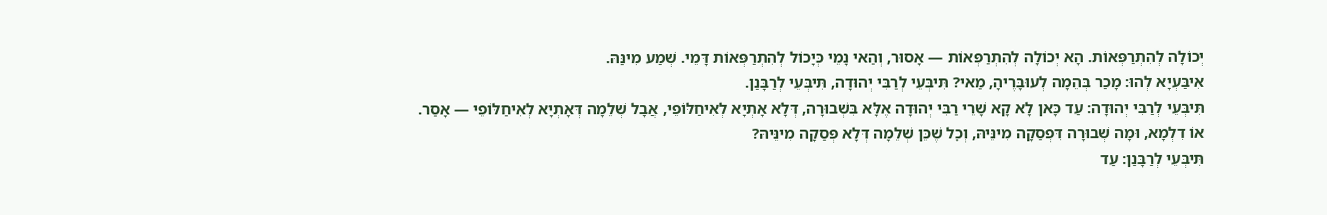יְכוֹלָה לְהִתְרַפְּאוֹת. הָא יְכוֹלָה לְהִתְרַפְּאוֹת — אָסוּר, וְהַאי נָמֵי כְּיָכוֹל לְהִתְרַפְּאוֹת דָּמֵי. שְׁמַע מִינַּהּ.
אִיבַּעְיָא לְהוּ: מָכַר בְּהֵמָה לְעוּבָּרֶיהָ, מַאי? תִּיבְּעֵי לְרַבִּי יְהוּדָה, תִּיבְּעֵי לְרַבָּנַן.
תִּיבְּעֵי לְרַבִּי יְהוּדָה: עַד כָּאן לָא קָא שָׁרֵי רַבִּי יְהוּדָה אֶלָּא בִּשְׁבוּרָה, דְּלָא אָתְיָא לְאִיחַלּוֹפֵי, אֲבָל שְׁלֵמָה דְּאָתְיָא לְאִיחַלּוֹפֵי — אָסַר.
אוֹ דִלְמָא, וּמָה שְׁבוּרָה דִּפְסַקָה מִינֵּיהּ, וְכׇל שֶׁכֵּן שְׁלֵמָה דְּלָא פְּסַקָה מִינֵּיהּ?
תִּיבְּעֵי לְרַבָּנַן: עַד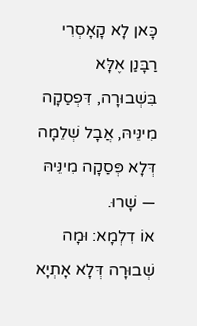כָּאן לָא קָאָסְרִי רַבָּנַן אֶלָּא בִּשְׁבוּרָה, דִּפְסַקָה מִינֵּיהּ, אֲבָל שְׁלֵמָה דְּלָא פְּסַקָה מִינֵּיהּ — שָׁרוּ.
אוֹ דִלְמָא: וּמָה שְׁבוּרָה דְּלָא אָתְיָא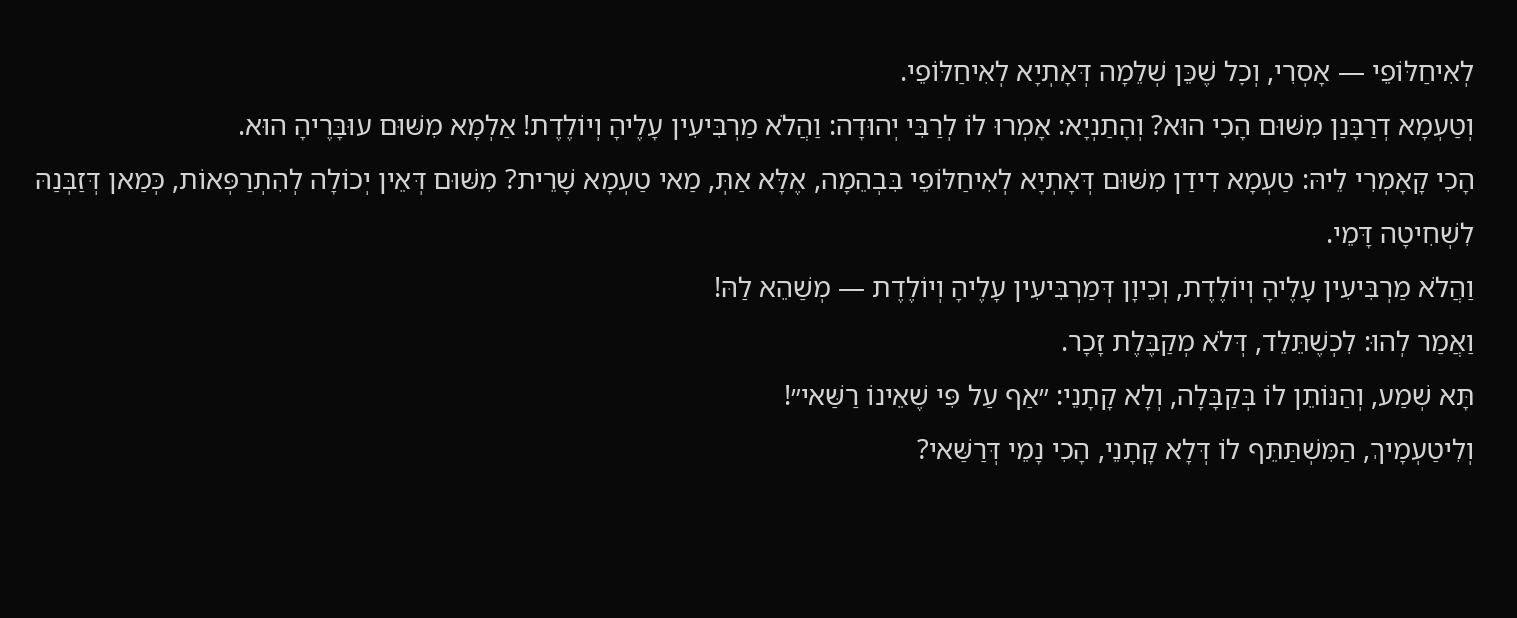לְאִיחַלּוֹפֵי — אָסְרִי, וְכׇל שֶׁכֵּן שְׁלֵמָה דְּאָתְיָא לְאִיחַלּוֹפֵי.
וְטַעְמָא דְרַבָּנַן מִשּׁוּם הָכִי הוּא? וְהָתַנְיָא: אָמְרוּ לוֹ לְרַבִּי יְהוּדָה: וַהֲלֹא מַרְבִּיעִין עָלֶיהָ וְיוֹלֶדֶת! אַלְמָא מִשּׁוּם עוּבָּרֶיהָ הוּא.
הָכִי קָאָמְרִי לֵיהּ: טַעְמָא דִידַן מִשּׁוּם דְּאָתְיָא לְאִיחַלּוֹפֵי בִּבְהֵמָה, אֶלָּא אַתְּ, מַאי טַעְמָא שָׁרֵית? מִשּׁוּם דְּאֵין יְכוֹלָה לְהִתְרַפְּאוֹת, כְּמַאן דְּזַבְּנַהּ לִשְׁחִיטָה דָּמֵי.
וַהֲלֹא מַרְבִּיעִין עָלֶיהָ וְיוֹלֶדֶת, וְכֵיוָן דְּמַרְבִּיעִין עָלֶיהָ וְיוֹלֶדֶת — מְשַׁהֵא לַהּ!
וַאֲמַר לְהוּ: לִכְשֶׁתֵּלֵד, דְּלֹא מְקַבֶּלֶת זָכָר.
תָּא שְׁמַע, וְהַנּוֹתֵן לוֹ בְּקַבָּלָה, וְלָא קָתָנֵי: ״אַף עַל פִּי שֶׁאֵינוֹ רַשַּׁאי״!
וְלִיטַעְמָיךְ, הַמִּשְׁתַּתֵּף לוֹ דְּלָא קָתָנֵי, הָכִי נָמֵי דְּרַשַּׁאי?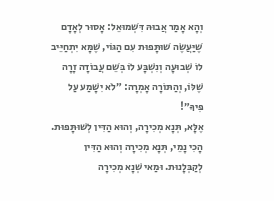וְהָא אָמַר אֲבוּהּ דִּשְׁמוּאֵל: אָסוּר לְאָדָם שֶׁיַּעֲשֶׂה שׁוּתָּפוּת עִם הַגּוֹי, שֶׁמָּא יִתְחַיֵּיב לוֹ שְׁבוּעָה וְנִשְׁבָּע לוֹ בְּשֵׁם עֲבוֹדָה זָרָה שֶׁלּוֹ, וְהַתּוֹרָה אָמְרָה: ״לֹא יִשָּׁמַע עַל פִּיךָ״!
אֶלָּא, תְּנָא מְכִירָה, וְהוּא הַדִּין לְשׁוּתָּפוּת. הָכִי נָמֵי, תְּנָא מְכִירָה וְהוּא הַדִּין לְקַבְּלָנוּת. וּמַאי שְׁנָא מְכִירָה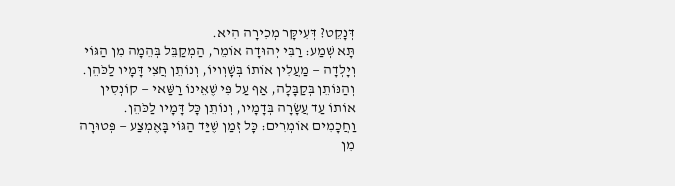דְּנָקֵט? דְּעִיקָּר מְכִירָה הִיא.
תָּא שְׁמַע: רַבִּי יְהוּדָה אוֹמֵר, הַמְקַבֵּל בְּהֵמָה מִן הַגּוֹי וְיָלְדָה — מַעֲלִין אוֹתוֹ בְּשׇׁוְויוֹ, וְנוֹתֵן חֲצִי דָּמָיו לַכֹּהֵן. וְהַנּוֹתֵן בְּקַבָּלָה, אַף עַל פִּי שֶׁאֵינוֹ רַשַּׁאי — קוֹנְסִין אוֹתוֹ עַד עֲשָׂרָה בְּדָמָיו, וְנוֹתֵן כָּל דָּמָיו לַכֹּהֵן.
וַחֲכָמִים אוֹמְרִים: כׇּל זְמַן שֶׁיַּד הַגּוֹי בָּאֶמְצַע — פְּטוּרָה מִן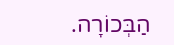הַבְּכוֹרָה.